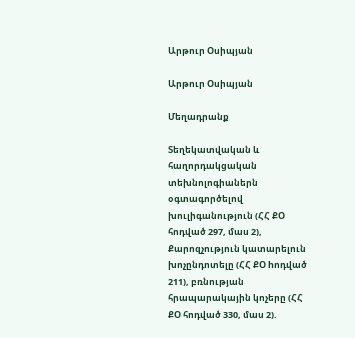Արթուր Օսիպյան

Արթուր Օսիպյան

Մեղադրանք

Տեղեկատվական և հաղորդակցական տեխնոլոգիաներն օգտագործելով խուլիգանություն (ՀՀ ՔՕ հոդված 297, մաս 2), Քարոզչություն կատարելուն խոչընդոտելը (ՀՀ ՔՕ hոդված 211), բռնության հրապարակային կոչերը (ՀՀ ՔՕ հոդված 330, մաս 2).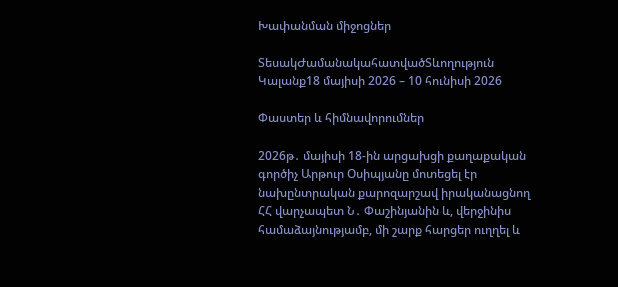Խափանման միջոցներ

ՏեսակԺամանակահատվածՏևողություն
Կալանք18 մայիսի 2026 – 10 հունիսի 2026

Փաստեր և հիմնավորումներ

2026թ․ մայիսի 18-ին արցախցի քաղաքական գործիչ Արթուր Օսիպյանը մոտեցել էր նախընտրական քարոզարշավ իրականացնող ՀՀ վարչապետ Ն․ Փաշինյանին և, վերջինիս համաձայնությամբ, մի շարք հարցեր ուղղել և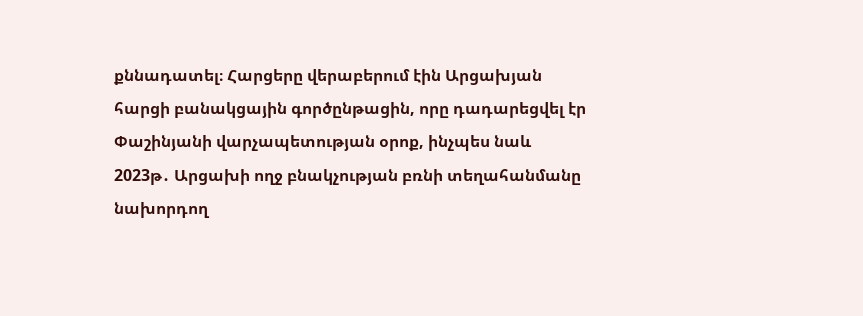քննադատել։ Հարցերը վերաբերում էին Արցախյան հարցի բանակցային գործընթացին, որը դադարեցվել էր Փաշինյանի վարչապետության օրոք, ինչպես նաև 2023թ․ Արցախի ողջ բնակչության բռնի տեղահանմանը նախորդող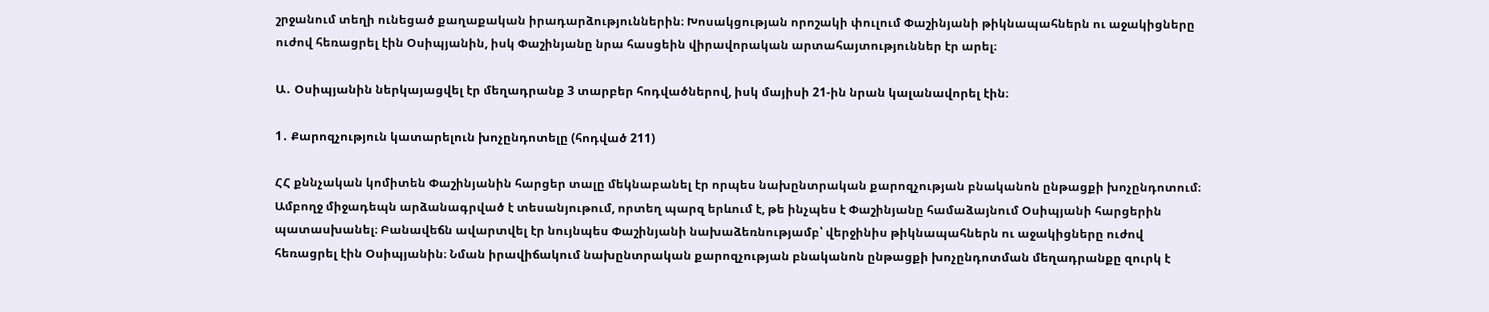շրջանում տեղի ունեցած քաղաքական իրադարձություններին։ Խոսակցության որոշակի փուլում Փաշինյանի թիկնապահներն ու աջակիցները ուժով հեռացրել էին Օսիպյանին, իսկ Փաշինյանը նրա հասցեին վիրավորական արտահայտություններ էր արել։

Ա․ Օսիպյանին ներկայացվել էր մեղադրանք 3 տարբեր հոդվածներով, իսկ մայիսի 21-ին նրան կալանավորել էին։

1․ Քարոզչություն կատարելուն խոչընդոտելը (հոդված 211)

ՀՀ քննչական կոմիտեն Փաշինյանին հարցեր տալը մեկնաբանել էր որպես նախընտրական քարոզչության բնականոն ընթացքի խոչընդոտում։ Ամբողջ միջադեպն արձանագրված է տեսանյութում, որտեղ պարզ երևում է, թե ինչպես է Փաշինյանը համաձայնում Օսիպյանի հարցերին պատասխանել։ Բանավեճն ավարտվել էր նույնպես Փաշինյանի նախաձեռնությամբ՝ վերջինիս թիկնապահներն ու աջակիցները ուժով հեռացրել էին Օսիպյանին։ Նման իրավիճակում նախընտրական քարոզչության բնականոն ընթացքի խոչընդոտման մեղադրանքը զուրկ է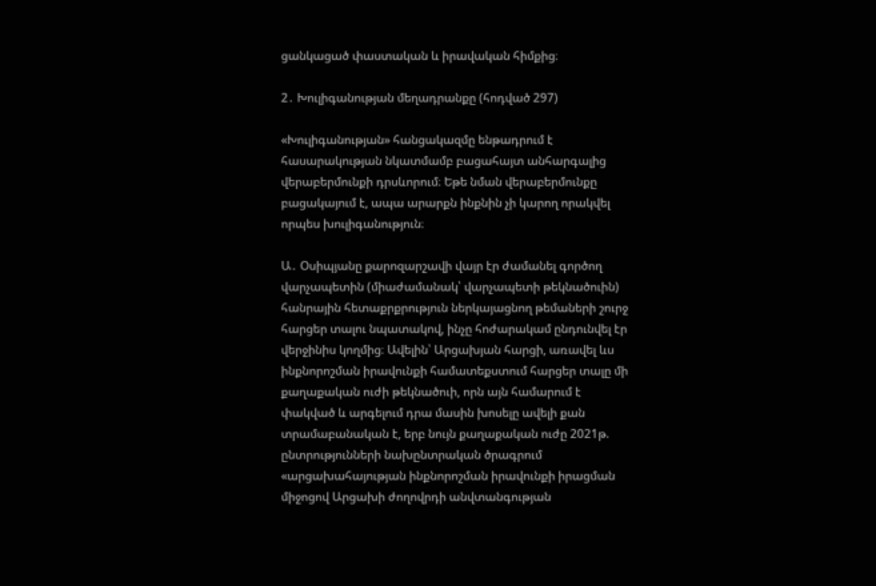ցանկացած փաստական և իրավական հիմքից։

2․ Խուլիգանության մեղադրանքը (հոդված 297)

«Խուլիգանության» հանցակազմը ենթադրում է հասարակության նկատմամբ բացահայտ անհարգալից վերաբերմունքի դրսևորում։ Եթե նման վերաբերմունքը բացակայում է, ապա արարքն ինքնին չի կարող որակվել որպես խուլիգանություն։

Ա․ Օսիպյանը քարոզարշավի վայր էր ժամանել գործող վարչապետին (միաժամանակ՝ վարչապետի թեկնածուին) հանրային հետաքրքրություն ներկայացնող թեմաների շուրջ հարցեր տալու նպատակով, ինչը հոժարակամ ընդունվել էր վերջինիս կողմից։ Ավելին՝ Արցախյան հարցի, առավել ևս ինքնորոշման իրավունքի համատեքստում հարցեր տալը մի քաղաքական ուժի թեկնածուի, որն այն համարում է փակված և արգելում դրա մասին խոսելը ավելի քան տրամաբանական է, երբ նույն քաղաքական ուժը 2021թ. ընտրությունների նախընտրական ծրագրում «արցախահայության ինքնորոշման իրավունքի իրացման միջոցով Արցախի ժողովրդի անվտանգության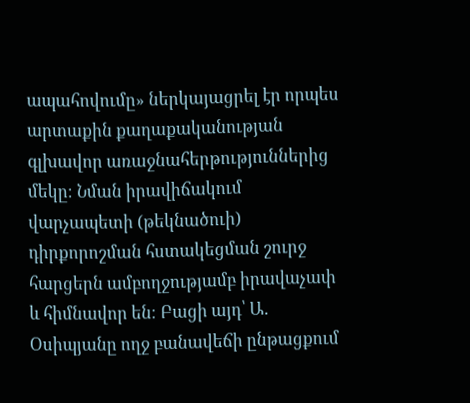ապահովումը» ներկայացրել էր որպես արտաքին քաղաքականության գլխավոր առաջնահերթություններից մեկը։ Նման իրավիճակում վարչապետի (թեկնածուի) դիրքորոշման հստակեցման շուրջ հարցերն ամբողջությամբ իրավաչափ և հիմնավոր են։ Բացի այդ՝ Ա․ Օսիպյանը ողջ բանավեճի ընթացքում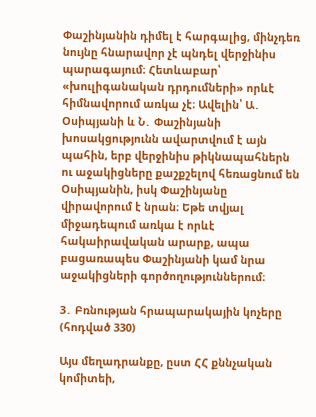Փաշինյանին դիմել է հարգալից, մինչդեռ նույնը հնարավոր չէ պնդել վերջինիս պարագայում։ Հետևաբար՝ «խուլիգանական դրդումների» որևէ հիմնավորում առկա չէ։ Ավելին՝ Ա․ Օսիպյանի և Ն․ Փաշինյանի խոսակցությունն ավարտվում է այն պահին, երբ վերջինիս թիկնապահներն ու աջակիցները քաշքշելով հեռացնում են Օսիպյանին, իսկ Փաշինյանը վիրավորում է նրան։ Եթե տվյալ միջադեպում առկա է որևէ հակաիրավական արարք, ապա բացառապես Փաշինյանի կամ նրա աջակիցների գործողություններում։

3․ Բռնության հրապարակային կոչերը (հոդված 330)

Այս մեղադրանքը, ըստ ՀՀ քննչական կոմիտեի,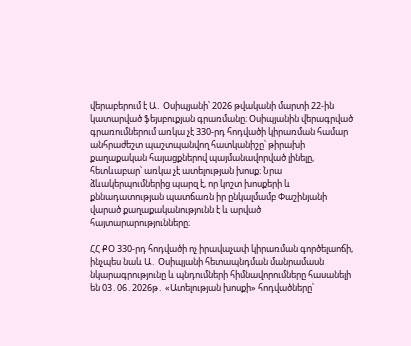վերաբերում է Ա․ Օսիպյանի՝ 2026 թվականի մարտի 22-ին կատարված ֆեյսբուքյան գրառմանը։ Օսիպյանին վերագրված գրառումներում առկա չէ 330-րդ հոդվածի կիրառման համար անհրաժեշտ պաշտպանվող հատկանիշը՝ թիրախի քաղաքական հայացքներով պայմանավորված լինելը, հետևաբար՝ առկա չէ ատելության խոսք։ Նրա ձևակերպումներից պարզ է, որ կոշտ խոսքերի և քննադատության պատճառն իր ընկալմամբ Փաշինյանի վարած քաղաքականությունն է և արված հայտարարությունները։

ՀՀ ՔՕ 330-րդ հոդվածի ոչ իրավաչափ կիրառման գործելաոճի, ինչպես նաև Ա․ Օսիպյանի հետապնդման մանրամասն նկարագրությունը և պնդումների հիմնավորումները հասանելի են 03․06․2026թ․ «Ատելության խոսքի» հոդվածները՝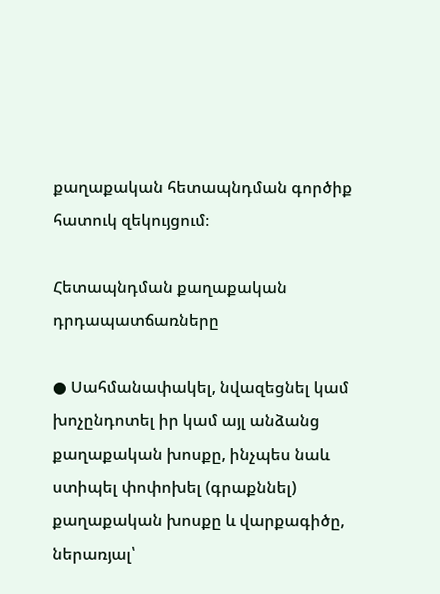քաղաքական հետապնդման գործիք հատուկ զեկույցում։

Հետապնդման քաղաքական դրդապատճառները

● Սահմանափակել, նվազեցնել կամ խոչընդոտել իր կամ այլ անձանց քաղաքական խոսքը, ինչպես նաև ստիպել փոփոխել (գրաքննել) քաղաքական խոսքը և վարքագիծը, ներառյալ՝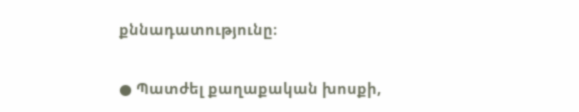քննադատությունը։

● Պատժել քաղաքական խոսքի,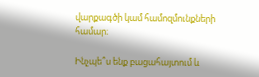վարքագծի կամ համոզմունքների համար։

Ինչպե՞ս ենք բացահայտում և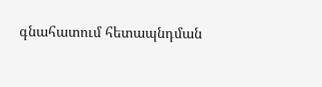գնահատում հետապնդման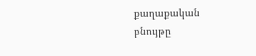քաղաքական բնույթը